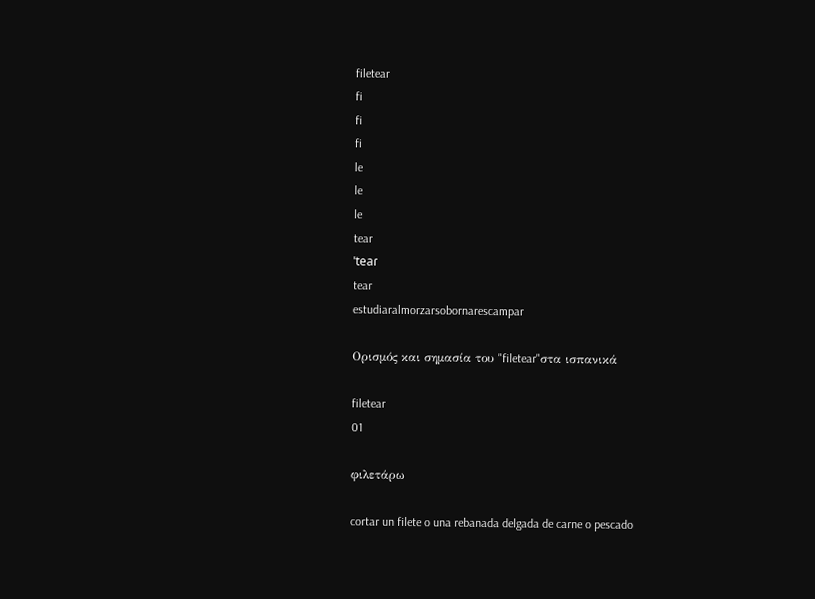filetear
fi
fi
fi
le
le
le
tear
ˈteaɾ
tear
estudiaralmorzarsobornarescampar

Ορισμός και σημασία του "filetear"στα ισπανικά

filetear
01

φιλετάρω

cortar un filete o una rebanada delgada de carne o pescado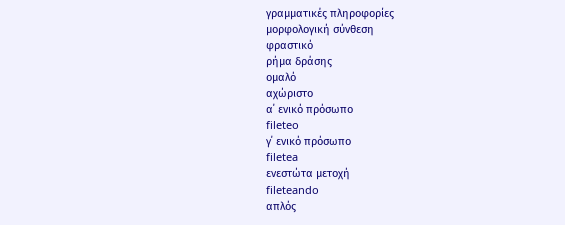γραμματικές πληροφορίες
μορφολογική σύνθεση
φραστικό
ρήμα δράσης
ομαλό
αχώριστο
α΄ ενικό πρόσωπο
fileteo
γ΄ ενικό πρόσωπο
filetea
ενεστώτα μετοχή
fileteando
απλός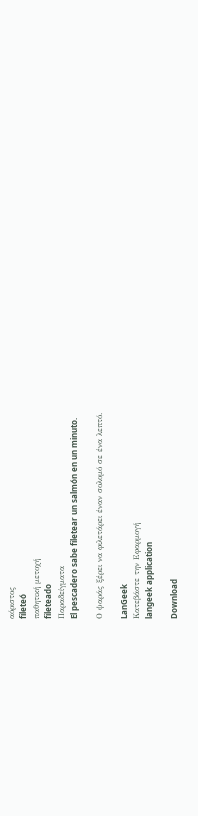αόριστος
fileteó
παθητική μετοχή
fileteado
Παραδείγματα
El pescadero sabe filetear un salmón en un minuto.

Ο ψαράς ξέρει να φιλετάρει έναν σολομό σε ένα λεπτό.

LanGeek
Κατεβάστε την Εφαρμογή
langeek application

Download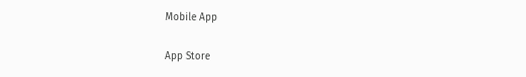Mobile App

App Store